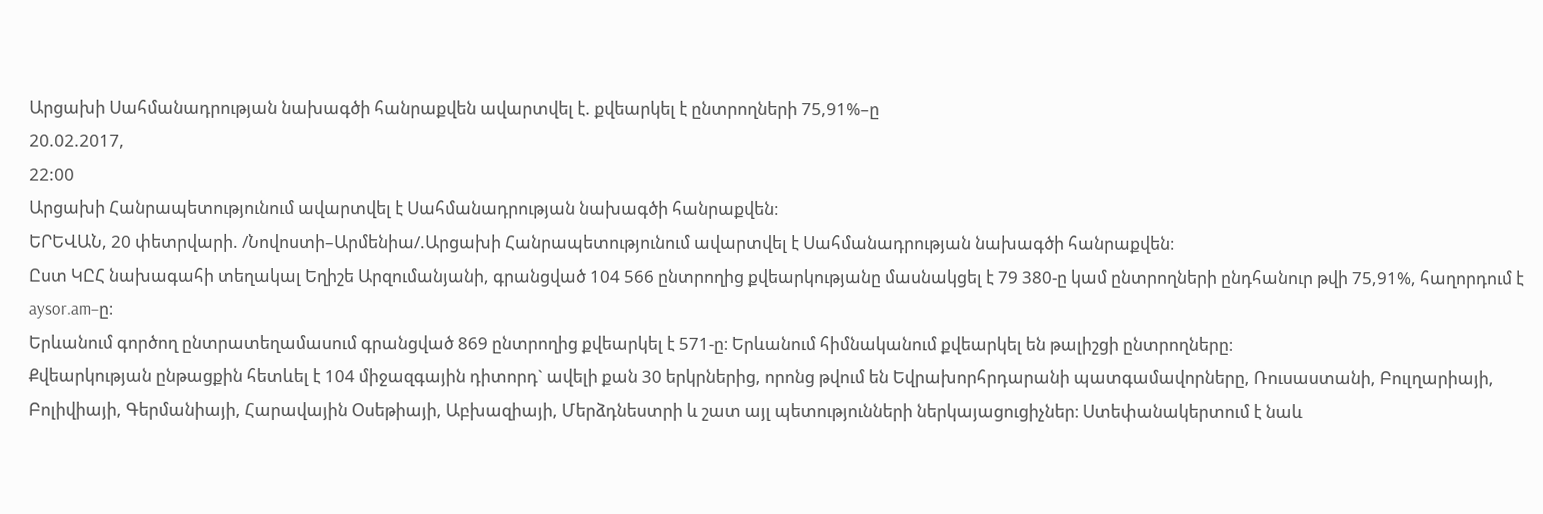Արցախի Սահմանադրության նախագծի հանրաքվեն ավարտվել է. քվեարկել է ընտրողների 75,91%–ը
20.02.2017,
22:00
Արցախի Հանրապետությունում ավարտվել է Սահմանադրության նախագծի հանրաքվեն։
ԵՐԵՎԱՆ, 20 փետրվարի. /Նովոստի–Արմենիա/.Արցախի Հանրապետությունում ավարտվել է Սահմանադրության նախագծի հանրաքվեն։
Ըստ ԿԸՀ նախագահի տեղակալ Եղիշե Արզումանյանի, գրանցված 104 566 ընտրողից քվեարկությանը մասնակցել է 79 380-ը կամ ընտրողների ընդհանուր թվի 75,91%, հաղորդում է aysor.am–ը։
Երևանում գործող ընտրատեղամասում գրանցված 869 ընտրողից քվեարկել է 571-ը։ Երևանում հիմնականում քվեարկել են թալիշցի ընտրողները։
Քվեարկության ընթացքին հետևել է 104 միջազգային դիտորդ` ավելի քան 30 երկրներից, որոնց թվում են Եվրախորհրդարանի պատգամավորները, Ռուսաստանի, Բուլղարիայի, Բոլիվիայի, Գերմանիայի, Հարավային Օսեթիայի, Աբխազիայի, Մերձդնեստրի և շատ այլ պետությունների ներկայացուցիչներ։ Ստեփանակերտում է նաև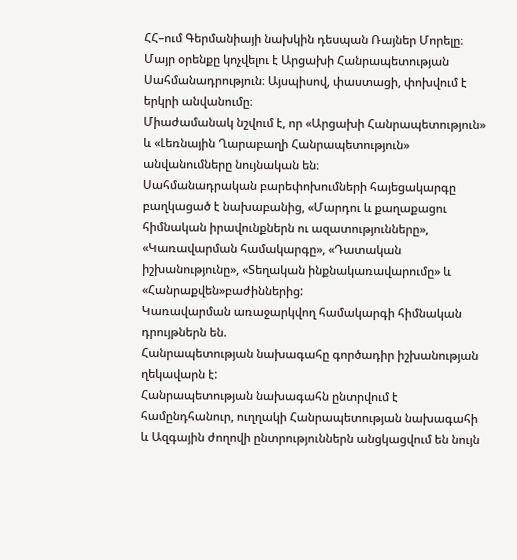ՀՀ–ում Գերմանիայի նախկին դեսպան Ռայներ Մորելը։
Մայր օրենքը կոչվելու է Արցախի Հանրապետության Սահմանադրություն։ Այսպիսով, փաստացի, փոխվում է երկրի անվանումը։
Միաժամանակ նշվում է, որ «Արցախի Հանրապետություն» և «Լեռնային Ղարաբաղի Հանրապետություն» անվանումները նույնական են։
Սահմանադրական բարեփոխումների հայեցակարգը բաղկացած է նախաբանից, «Մարդու և քաղաքացու հիմնական իրավունքներն ու ազատությունները», «Կառավարման համակարգը», «Դատական իշխանությունը», «Տեղական ինքնակառավարումը» և «Հանրաքվեն»բաժիններից:
Կառավարման առաջարկվող համակարգի հիմնական դրույթներն են.
Հանրապետության նախագահը գործադիր իշխանության ղեկավարն է:
Հանրապետության նախագահն ընտրվում է համընդհանուր, ուղղակի Հանրապետության նախագահի և Ազգային ժողովի ընտրություններն անցկացվում են նույն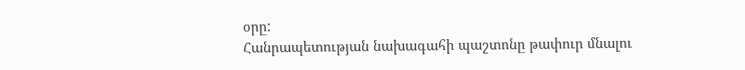օրը:
Հանրապետության նախագահի պաշտոնը թափուր մնալու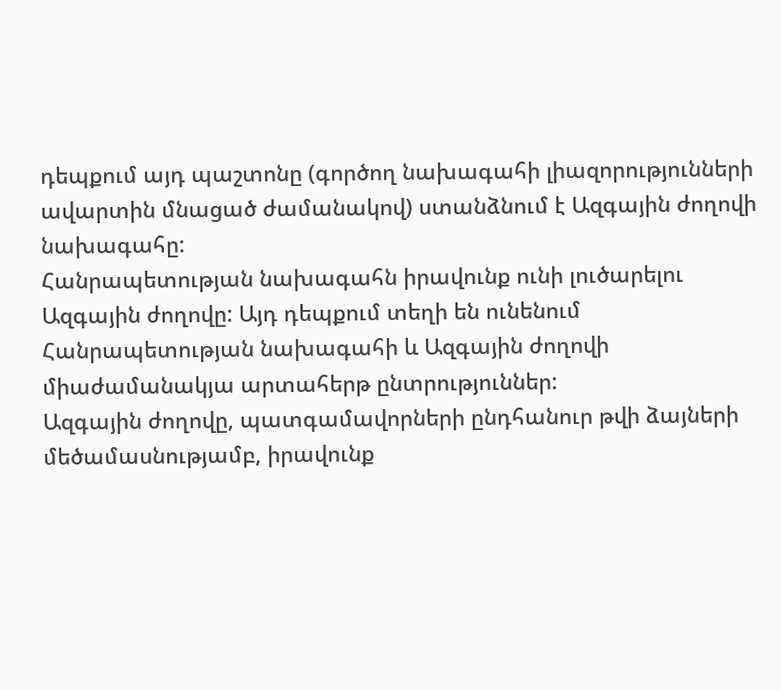դեպքում այդ պաշտոնը (գործող նախագահի լիազորությունների ավարտին մնացած ժամանակով) ստանձնում է Ազգային ժողովի նախագահը:
Հանրապետության նախագահն իրավունք ունի լուծարելու Ազգային ժողովը: Այդ դեպքում տեղի են ունենում Հանրապետության նախագահի և Ազգային ժողովի միաժամանակյա արտահերթ ընտրություններ:
Ազգային ժողովը, պատգամավորների ընդհանուր թվի ձայների մեծամասնությամբ, իրավունք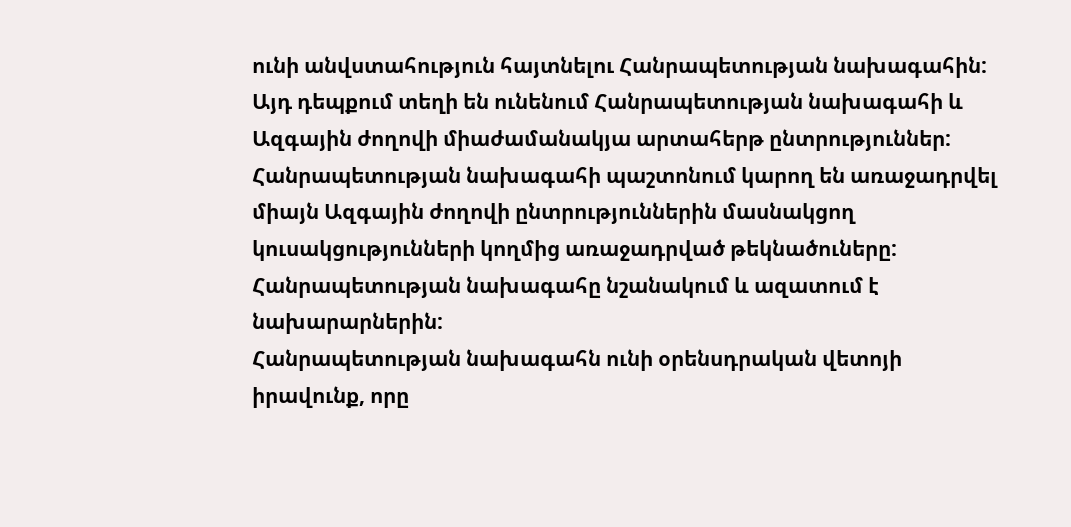ունի անվստահություն հայտնելու Հանրապետության նախագահին: Այդ դեպքում տեղի են ունենում Հանրապետության նախագահի և Ազգային ժողովի միաժամանակյա արտահերթ ընտրություններ:
Հանրապետության նախագահի պաշտոնում կարող են առաջադրվել միայն Ազգային ժողովի ընտրություններին մասնակցող կուսակցությունների կողմից առաջադրված թեկնածուները:
Հանրապետության նախագահը նշանակում և ազատում է նախարարներին:
Հանրապետության նախագահն ունի օրենսդրական վետոյի իրավունք, որը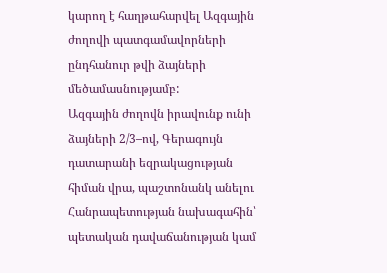կարող է հաղթահարվել Ազգային ժողովի պատգամավորների ընդհանուր թվի ձայների մեծամասնությամբ:
Ազգային ժողովն իրավունք ունի ձայների 2/3–ով, Գերագույն դատարանի եզրակացության հիման վրա, պաշտոնանկ անելու Հանրապետության նախագահին՝ պետական դավաճանության կամ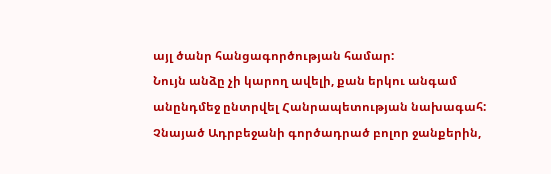այլ ծանր հանցագործության համար:
Նույն անձը չի կարող ավելի, քան երկու անգամ անընդմեջ ընտրվել Հանրապետության նախագահ:
Չնայած Ադրբեջանի գործադրած բոլոր ջանքերին,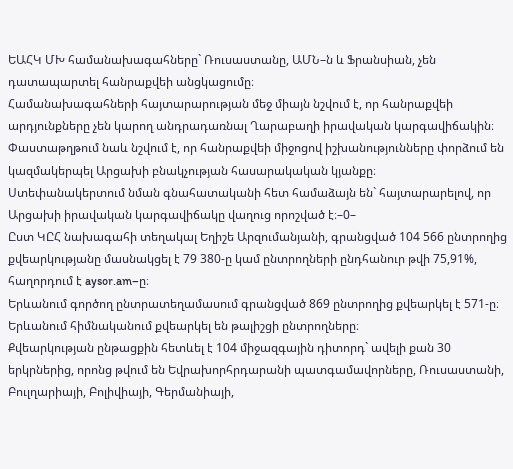ԵԱՀԿ ՄԽ համանախագահները` Ռուսաստանը, ԱՄՆ–ն և Ֆրանսիան, չեն դատապարտել հանրաքվեի անցկացումը։
Համանախագահների հայտարարության մեջ միայն նշվում է, որ հանրաքվեի արդյունքները չեն կարող անդրադառնալ Ղարաբաղի իրավական կարգավիճակին։ Փաստաթղթում նաև նշվում է, որ հանրաքվեի միջոցով իշխանությունները փորձում են կազմակերպել Արցախի բնակչության հասարակական կյանքը։
Ստեփանակերտում նման գնահատականի հետ համաձայն են` հայտարարելով, որ Արցախի իրավական կարգավիճակը վաղուց որոշված է։–0–
Ըստ ԿԸՀ նախագահի տեղակալ Եղիշե Արզումանյանի, գրանցված 104 566 ընտրողից քվեարկությանը մասնակցել է 79 380-ը կամ ընտրողների ընդհանուր թվի 75,91%, հաղորդում է aysor.am–ը։
Երևանում գործող ընտրատեղամասում գրանցված 869 ընտրողից քվեարկել է 571-ը։ Երևանում հիմնականում քվեարկել են թալիշցի ընտրողները։
Քվեարկության ընթացքին հետևել է 104 միջազգային դիտորդ` ավելի քան 30 երկրներից, որոնց թվում են Եվրախորհրդարանի պատգամավորները, Ռուսաստանի, Բուլղարիայի, Բոլիվիայի, Գերմանիայի,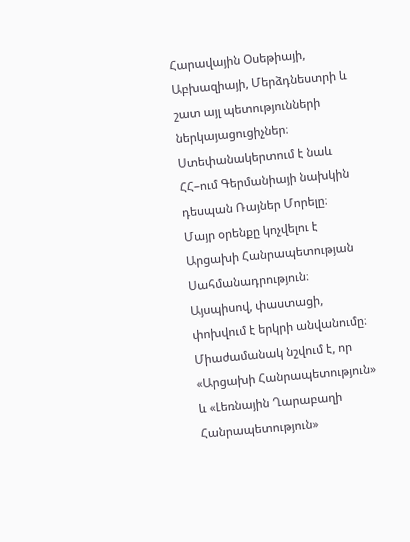Հարավային Օսեթիայի, Աբխազիայի, Մերձդնեստրի և շատ այլ պետությունների ներկայացուցիչներ։ Ստեփանակերտում է նաև ՀՀ–ում Գերմանիայի նախկին դեսպան Ռայներ Մորելը։
Մայր օրենքը կոչվելու է Արցախի Հանրապետության Սահմանադրություն։ Այսպիսով, փաստացի, փոխվում է երկրի անվանումը։
Միաժամանակ նշվում է, որ «Արցախի Հանրապետություն» և «Լեռնային Ղարաբաղի Հանրապետություն»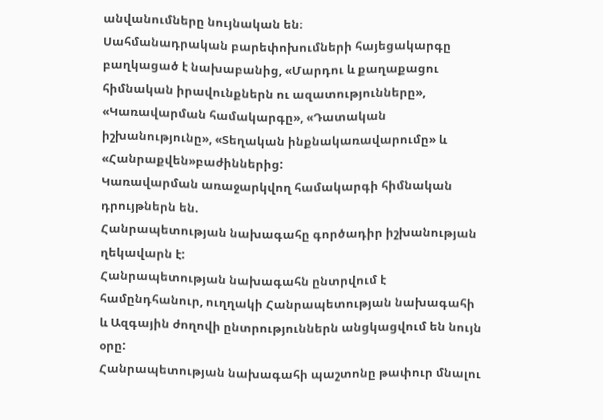անվանումները նույնական են։
Սահմանադրական բարեփոխումների հայեցակարգը բաղկացած է նախաբանից, «Մարդու և քաղաքացու հիմնական իրավունքներն ու ազատությունները», «Կառավարման համակարգը», «Դատական իշխանությունը», «Տեղական ինքնակառավարումը» և «Հանրաքվեն»բաժիններից:
Կառավարման առաջարկվող համակարգի հիմնական դրույթներն են.
Հանրապետության նախագահը գործադիր իշխանության ղեկավարն է:
Հանրապետության նախագահն ընտրվում է համընդհանուր, ուղղակի Հանրապետության նախագահի և Ազգային ժողովի ընտրություններն անցկացվում են նույն օրը:
Հանրապետության նախագահի պաշտոնը թափուր մնալու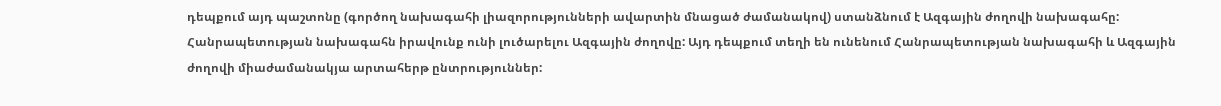դեպքում այդ պաշտոնը (գործող նախագահի լիազորությունների ավարտին մնացած ժամանակով) ստանձնում է Ազգային ժողովի նախագահը:
Հանրապետության նախագահն իրավունք ունի լուծարելու Ազգային ժողովը: Այդ դեպքում տեղի են ունենում Հանրապետության նախագահի և Ազգային ժողովի միաժամանակյա արտահերթ ընտրություններ: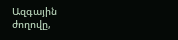Ազգային ժողովը,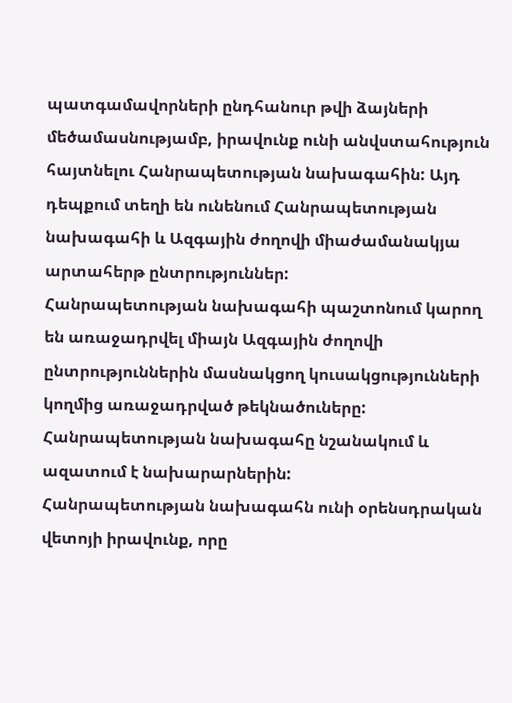պատգամավորների ընդհանուր թվի ձայների մեծամասնությամբ, իրավունք ունի անվստահություն հայտնելու Հանրապետության նախագահին: Այդ դեպքում տեղի են ունենում Հանրապետության նախագահի և Ազգային ժողովի միաժամանակյա արտահերթ ընտրություններ:
Հանրապետության նախագահի պաշտոնում կարող են առաջադրվել միայն Ազգային ժողովի ընտրություններին մասնակցող կուսակցությունների կողմից առաջադրված թեկնածուները:
Հանրապետության նախագահը նշանակում և ազատում է նախարարներին:
Հանրապետության նախագահն ունի օրենսդրական վետոյի իրավունք, որը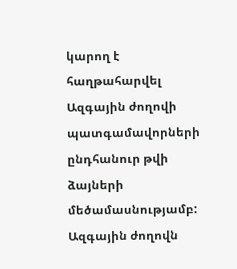կարող է հաղթահարվել Ազգային ժողովի պատգամավորների ընդհանուր թվի ձայների մեծամասնությամբ:
Ազգային ժողովն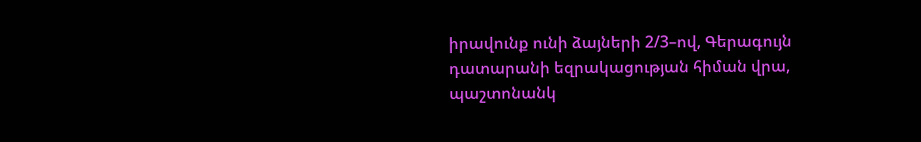իրավունք ունի ձայների 2/3–ով, Գերագույն դատարանի եզրակացության հիման վրա, պաշտոնանկ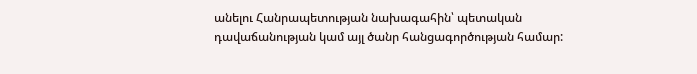անելու Հանրապետության նախագահին՝ պետական դավաճանության կամ այլ ծանր հանցագործության համար: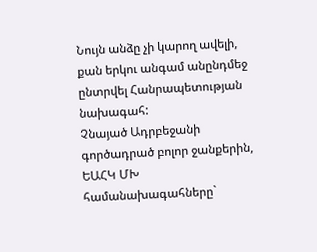Նույն անձը չի կարող ավելի, քան երկու անգամ անընդմեջ ընտրվել Հանրապետության նախագահ:
Չնայած Ադրբեջանի գործադրած բոլոր ջանքերին, ԵԱՀԿ ՄԽ համանախագահները`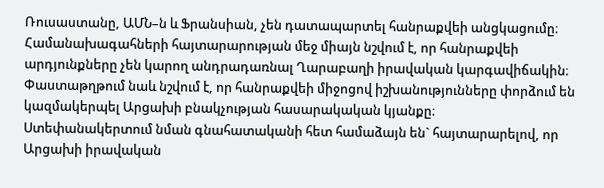Ռուսաստանը, ԱՄՆ–ն և Ֆրանսիան, չեն դատապարտել հանրաքվեի անցկացումը։
Համանախագահների հայտարարության մեջ միայն նշվում է, որ հանրաքվեի արդյունքները չեն կարող անդրադառնալ Ղարաբաղի իրավական կարգավիճակին։ Փաստաթղթում նաև նշվում է, որ հանրաքվեի միջոցով իշխանությունները փորձում են կազմակերպել Արցախի բնակչության հասարակական կյանքը։
Ստեփանակերտում նման գնահատականի հետ համաձայն են` հայտարարելով, որ Արցախի իրավական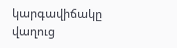կարգավիճակը վաղուց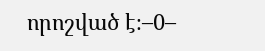որոշված է։–0–